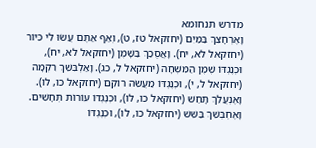מדרש תנחומא
וָאֶרְחָצֵךְ בַּמַּיִם (יחזקאל טז, ט), וְאַף אַתֶּם עֲשׂוּ לִי כִּיּוֹר (יחזקאל לא, יח). וָאֲסֻכַךְ בַּשָּׁמֶן (יחזקאל לא, יח), וּכְנֶגְדּוֹ שֶׁמֶן הַמִּשְׁחָה (יחזקאל ל, כג). וָאַלְבִּשֵׁךְ רִקְמָה (יחזקאל ל, י), וּכְנֶגְדּוֹ מַעֲשֵׂה רוֹקֵם (יחזקאל כו, לו). וָאֶנְעֲלֵךְ תָּחַשׁ (יחזקאל כו, לו), וּכְנֶגְדּוֹ עוֹרוֹת תְּחָשִׁים. וָאֶחְבְּשֵׁךְ בַּשֵּׁשׁ (יחזקאל כו, לו), וּכְנֶגְדּוֹ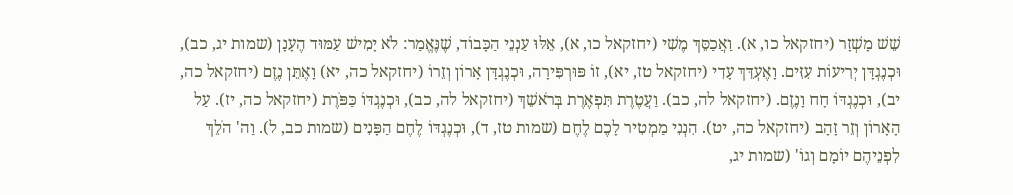שֵׁשׁ מָשְׁזָר (יחזקאל כו, א). וַאֲכַסֵּךְ מֶשִׁי (יחזקאל כו, א), אֵלּוּ עַנְנֵי הַכָּבוֹד, שֶׁנֶּאֱמַר: לֹא יָמִישׁ עַמּוּד הֶעָנָן (שמות יג, כב), וּכְנֶגְדָּן יְרִיעוֹת עִזִּים. וָאֶעְדֵּךְ עָדִי (יחזקאל טז, יא), זוֹ פּוּרְפִּירָה, וּכְנֶגְדָּן אָרוֹן וְזֵרוֹ (יחזקאל כה, יא) וָאֶתֵּן נֶזֶם (יחזקאל כה, יב), וּכְנֶגְדּוֹ חָח וָנֶזֶם. (יחזקאל לה, כב). וַעֲטֶרֶת תִּפְאֶרֶת בְּרֹאשֵׁךְ (יחזקאל לה, כב), וּכְנֶגְדּוֹ כַּפֹּרֶת (יחזקאל כה, יז). עַל הָאָרוֹן וְזֵר זָהָב (יחזקאל כה, יט). הִנְנִי מַמְטִיר לָכֶם לֶחֶם (שמות טז, ד), וּכְנֶגְדּוֹ לֶחֶם הַפָּנִים (שמות כב, ל). וַה' הֹלֵךְ לִפְנֵיהֶם יוֹמָם וְגוֹ' (שמות יג,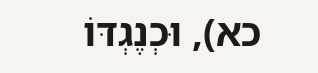כא), וּכְנֶגְדּוֹ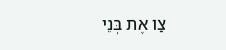צַו אֶת בְּנֵי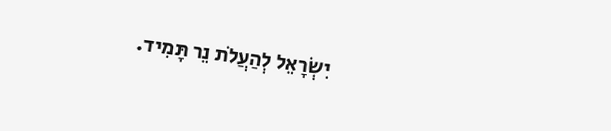יִשְׂרָאֵל לְהַעֲלֹת נֵר תָּמִיד.